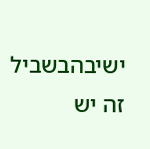ישיבהבשביל זה יש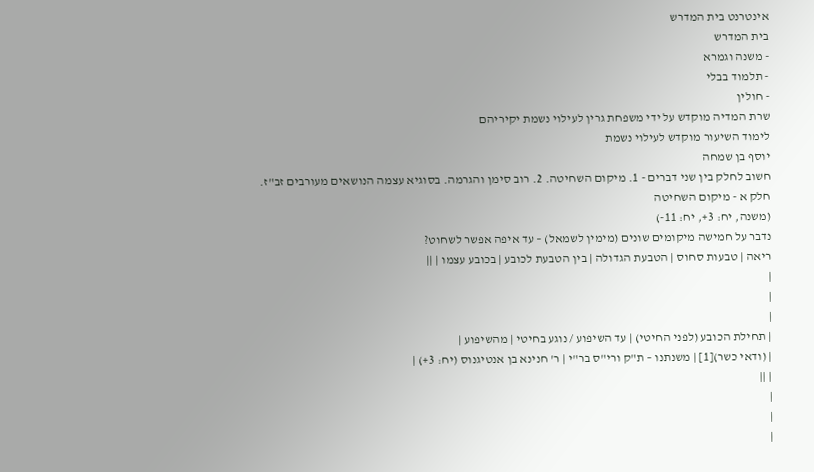אינטרנט בית המדרש
בית המדרש
- משנה וגמרא
- תלמוד בבלי
- חולין
שרת המדיה מוקדש על ידי משפחת גרין לעילוי נשמת יקיריהם
לימוד השיעור מוקדש לעילוי נשמת
יוסף בן שמחה
חשוב לחלק בין שני דברים - 1. מיקום השחיטה. 2. רוב סימן והגרמה. בסוגיא עצמה הנושאים מעורבים זב"ז.
חלק א - מיקום השחיטה
(משנה, יח: 3+, יח: 11-)
נדבר על חמישה מיקומים שונים (מימין לשמאל) – עד איפה אפשר לשחוט?
ריאה | טבעות סחוס | הטבעת הגדולה | בין הטבעת לכובע | בכובע עצמו | ||
|
|
|
| תחילת הכובע (לפני החיטי) | עד השיפוע / נוגע בחיטי | מהשיפוע |
| (ודאי כשר)[1] | משנתנו – ת"ק ורי"ס בר"י | ר' חנינא בן אנטיגנוס (יח: 3+) |
| ||
|
|
|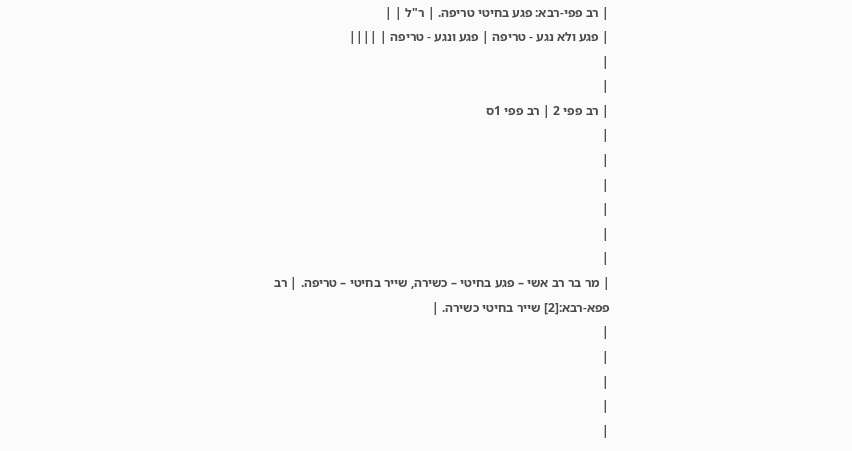| רב פפי-רבא: פגע בחיטי טריפה. | ר"ל | |
| פגע ולא נגע - טריפה | פגע ונגע - טריפה | ||||
|
|
| רב פפי 2 | רב פפי 1ס
|
|
|
|
|
|
| מר בר רב אשי – פגע בחיטי – כשירה, שייר בחיטי – טריפה. | רב פפא-רבא:[2] שייר בחיטי כשירה. |
|
|
|
|
|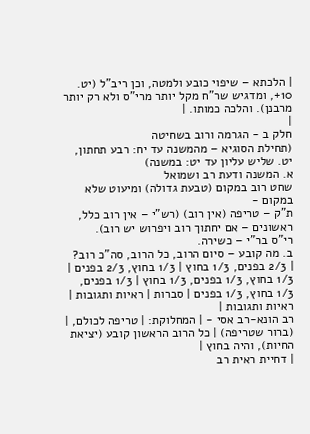| הלכתא – שיפוי כובע ולמטה, וכן ריב"ל (יט. 10+, ומדגיש שר"ח מקל יותר מרי"ס ולא רק יותר מרבנן). והלכה כמותו. |
|
חלק ב - הגרמה ורוב בשחיטה
(תחילת הסוגיא – מהמשנה עד יח: רבע תחתון, יט. שליש עליון עד יט: במשנה)
א. המשנה ודעת רב ושמואל
שחט רוב במקום (טבעת גדולה) ומיעוט שלא במקום -
ת"ק – טריפה (אין רוב) (רש"י – אין רוב כלל, ראשונים – אם יחתוך רוב ויפרוש יש רוב).
רי"ס בר"י – כשירה.
ב. מה קובע – סיום הרוב, כל הרוב, סה"כ רוב?
| 2/3 בפנים, 1/3 בחוץ | 1/3 בחוץ, 2/3 בפנים | 1/3 בחוץ, 1/3 בפנים, 1/3 בחוץ | 1/3 בפנים, 1/3 בחוץ, 1/3 בפנים | סברות | ראיות ותגובות | ראיות ותגובות |
רב הונא-רב אסי - | המחלוקת: | טריפה לכולם, | (ברור שטריפה) | כל הרוב הראשון קובע (יציאת החיות), והיה בחוץ |
| דחיית ראית רב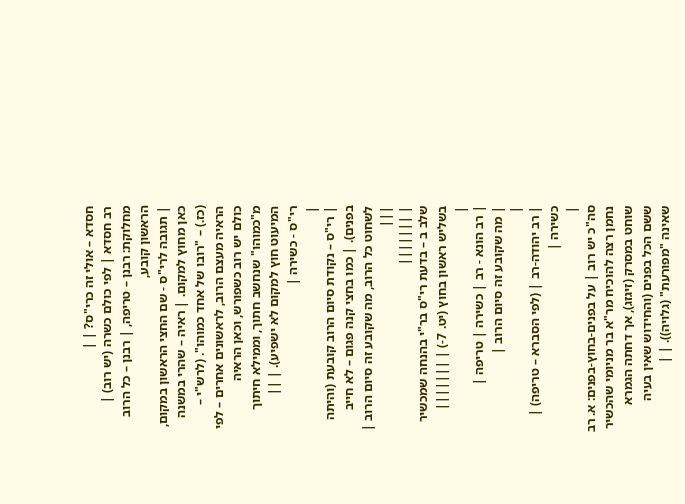חסדא – אולי זה כרי"ס? | |
רב חסדא | לפי כולם כשרה (יש רוב) | מחלוקת: רבנן – טריפה, | רבנן – כל הרוב הראשון קובע,
| תגובה לרי"ס - שם החצי הראשון במקום, כאן מחוץ למקום. | ראיה – שהרי במשנה (כז.) – "רובו של אחד כמוהו". (לרש"י – הראיה מעצם הרוב, לראשונים אחרים – לפי כולם יש רוב כשפורש, וכאן הראיה מ"כמוהו" שנחשב חתוך, וממילא חיתוך המיעוט חוץ למקום לא ישפיע). | ||
רי"ס - כשירה |
|
| רי"ס – נקודת סיום הרוב קובעת (והיתה בפנים). | כמו בחצי קנה פגום – לא חייב לשחוט כל הרוב, מה שקובע זה סיום הרוב | |||
| |||||||
שלב ב – בדעת רי"ס בר"י בהנחה שמכשיר בשליש ראשון בחוץ (יט. 7-) | |||||||
|
| רב הונא - רב | כשירה | טריפה |
| מה שקובע זה סיום הרוב |
|
| רב יהודה-רב | (לפי הסברא – טריפה) | כשירה |
|
סה"כ יש רוב | על בפנים-בחוץ-בפנים: א. רב נחמן רצה להוכיח מר"א בר מניומי שהכשיר שוחט במסרק (זיגזג), אך דחתה הגמרא ששם הכל בפנים (והחידוש שאין בעיה שאינה "מפורעת" (גלויה)). | |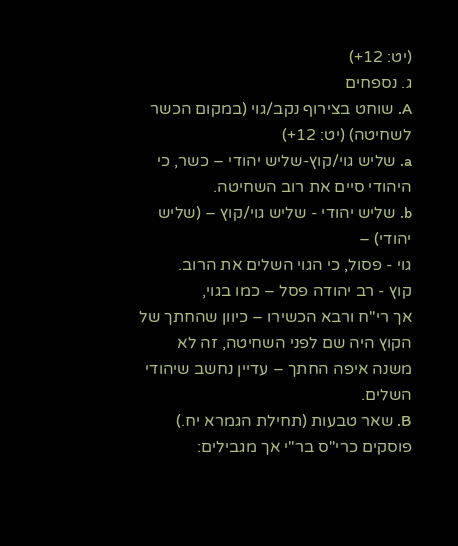(יט: 12+)
ג. נספחים
A. שוחט בצירוף נקב/גוי (במקום הכשר לשחיטה) (יט: 12+)
a. שליש גוי/קוץ-שליש יהודי – כשר, כי היהודי סיים את רוב השחיטה.
b. שליש יהודי - שליש גוי/קוץ – (שליש יהודי) –
גוי - פסול, כי הגוי השלים את הרוב.
קוץ - רב יהודה פסל – כמו בגוי,
אך רי"ח ורבא הכשירו – כיוון שהחתך של הקוץ היה שם לפני השחיטה, זה לא משנה איפה החתך – עדיין נחשב שיהודי השלים.
B. שאר טבעות (תחילת הגמרא יח.)
פוסקים כרי"ס בר"י אך מגבילים: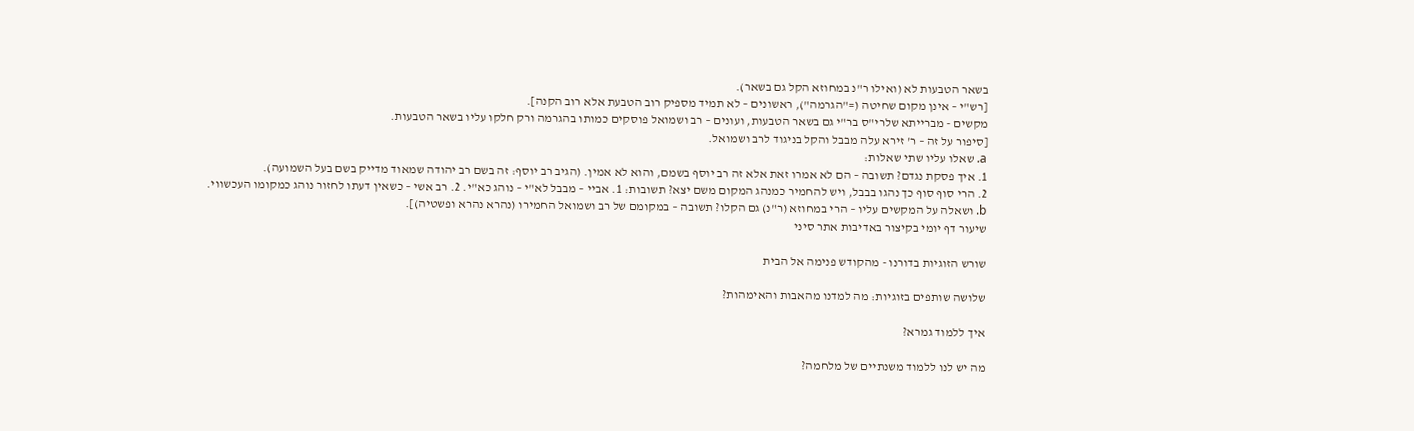בשאר הטבעות לא (ואילו ר"נ במחוזא הקל גם בשאר).
[רש"י – אינן מקום שחיטה (="הגרמה"), ראשונים – לא תמיד מספיק רוב הטבעת אלא רוב הקנה].
מקשים - מברייתא שלרי"ס בר"י גם בשאר הטבעות, ועונים – רב ושמואל פוסקים כמותו בהגרמה ורק חלקו עליו בשאר הטבעות.
[סיפור על זה – ר' זירא עלה מבבל והקל בניגוד לרב ושמואל.
a. שאלו עליו שתי שאלות:
1. איך פסקת נגדם? תשובה – הם לא אמרו זאת אלא זה רב יוסף בשמם, והוא לא אמין. (הגיב רב יוסף: זה בשם רב יהודה שמאוד מדייק בשם בעל השמועה).
2. הרי סוף סוף כך נהגו בבבל, ויש להחמיר כמנהג המקום משם יצא? תשובות: 1. אביי – מבבל לא"י – נוהג כא"י. 2. רב אשי – כשאין דעתו לחזור נוהג כמקומו העכשווי.
b. ושאלה על המקשים עליו – הרי במחוזא (ר"נ) גם הקלו? תשובה – במקומם של רב ושמואל החמירו (נהרא נהרא ופשטיה)].
שיעור דף יומי בקיצור באדיבות אתר סיני

שורש הזוגיות בדורנו - מהקודש פנימה אל הבית

שלושה שותפים בזוגיות: מה למדנו מהאבות והאימהות?

איך ללמוד גמרא?

מה יש לנו ללמוד משנתיים של מלחמה?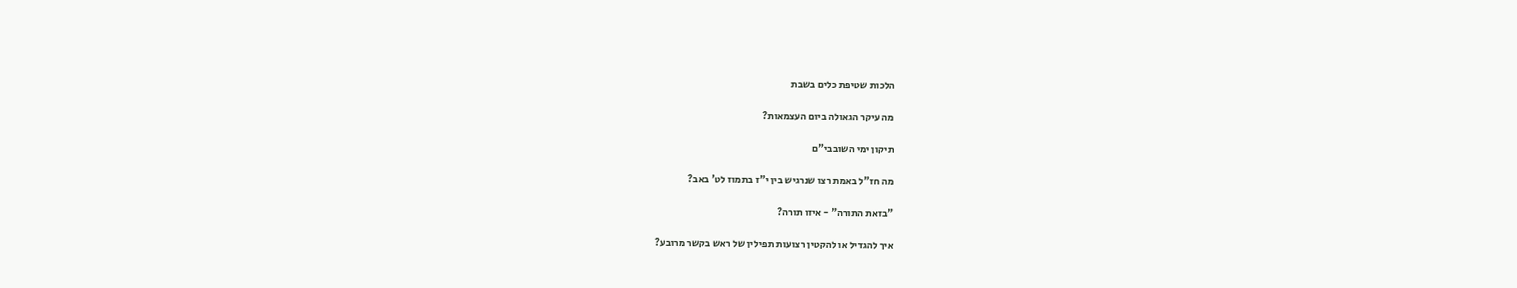הלכות שטיפת כלים בשבת

מה עיקר הגאולה ביום העצמאות?

תיקון ימי השובבי"ם

מה חז"ל באמת רצו שנרגיש בין י"ז בתמוז לט' באב?

"בזאת התורה" - איזו תורה?

איך להגדיל או להקטין רצועות תפילין של ראש בקשר מרובע?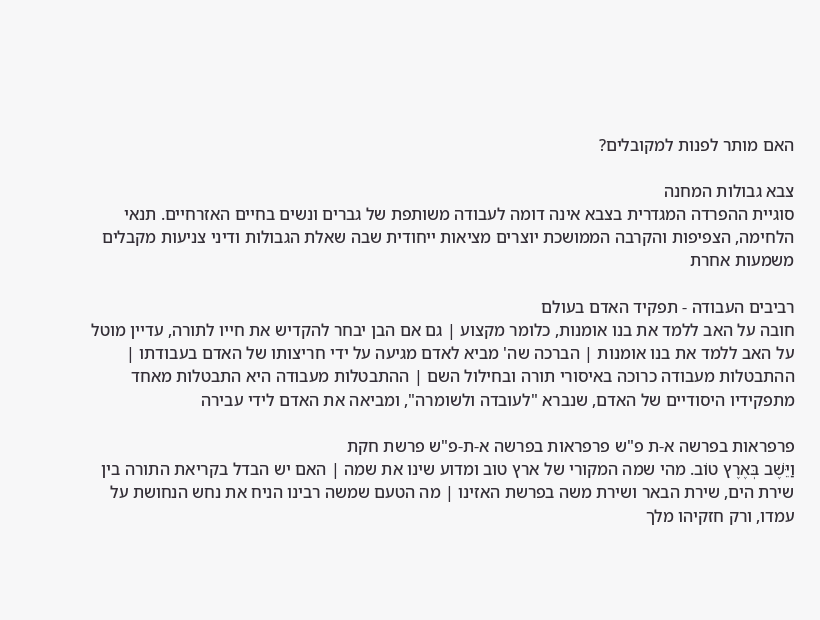האם מותר לפנות למקובלים?

צבא גבולות המחנה
סוגיית ההפרדה המגדרית בצבא אינה דומה לעבודה משותפת של גברים ונשים בחיים האזרחיים. תנאי הלחימה, הצפיפות והקרבה הממושכת יוצרים מציאות ייחודית שבה שאלת הגבולות ודיני צניעות מקבלים משמעות אחרת

רביבים העבודה - תפקיד האדם בעולם
חובה על האב ללמד את בנו אומנות, כלומר מקצוע | גם אם הבן יבחר להקדיש את חייו לתורה, עדיין מוטל על האב ללמד את בנו אומנות | הברכה שה' מביא לאדם מגיעה על ידי חריצותו של האדם בעבודתו | ההתבטלות מעבודה כרוכה באיסורי תורה ובחילול השם | ההתבטלות מעבודה היא התבטלות מאחד מתפקידיו היסודיים של האדם, שנברא "לעובדה ולשומרה", ומביאה את האדם לידי עבירה

פרפראות בפרשה א-ת פ"ש פרפראות בפרשה א-ת-פ"ש פרשת חקת
וַיֵּשֶׁב בְּאֶרֶץ טוֹב. מהי שמה המקורי של ארץ טוב ומדוע שינו את שמה | האם יש הבדל בקריאת התורה בין שירת הים, שירת הבאר ושירת משה בפרשת האזינו | מה הטעם שמשה רבינו הניח את נחש הנחושת על עמדו, ורק חזקיהו מלך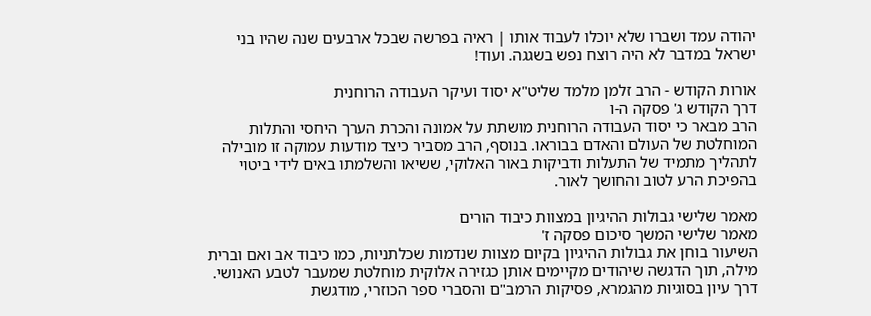יהודה עמד ושברו שלא יוכלו לעבוד אותו | ראיה בפרשה שבכל ארבעים שנה שהיו בני ישראל במדבר לא היה רוצח נפש בשגגה. ועוד!

אורות הקודש - הרב זלמן מלמד שליט"א יסוד ועיקר העבודה הרוחנית
דרך הקודש ג' פסקה ה-ו
הרב מבאר כי יסוד העבודה הרוחנית מושתת על אמונה והכרת הערך היחסי והתלות המוחלטת של העולם והאדם בבוראו. בנוסף, הרב מסביר כיצד מודעות עמוקה זו מובילה לתהליך מתמיד של התעלות ודביקות באור האלוקי, ששיאו והשלמתו באים לידי ביטוי בהפיכת הרע לטוב והחושך לאור.

מאמר שלישי גבולות ההיגיון במצוות כיבוד הורים
מאמר שלישי המשך סיכום פסקה ז'
השיעור בוחן את גבולות ההיגיון בקיום מצוות שנדמות שכלתניות, כמו כיבוד אב ואם וברית מילה, תוך הדגשה שיהודים מקיימים אותן כגזירה אלוקית מוחלטת שמעבר לטבע האנושי. דרך עיון בסוגיות מהגמרא, פסיקות הרמב"ם והסברי ספר הכוזרי, מודגשת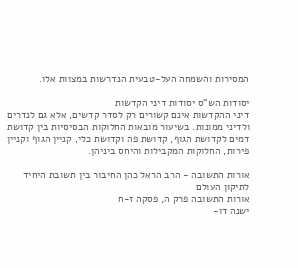המסירות והשמחה העל-טבעית הנדרשות במצוות אלו.

יסודות הש"ס יסודות דיני הקדשות
דיני ההקדשות אינם קשורים רק לסדר קדשים, אלא גם לנדרים ולדיני ממונות. בשיעור מובאות החלוקות הבסיסיות בין קדושת דמים לקדושת הגוף, קדושת פה וקדושת כלי, קניין הגוף וקניין פירות, החלוקות המקבילות והיחס ביניהן.

אורות התשובה - הרב הראל כהן החיבור בין תשובת היחיד לתיקון העולם
אורות התשובה פרק ה, פסקה ז-ח
ישנה דו-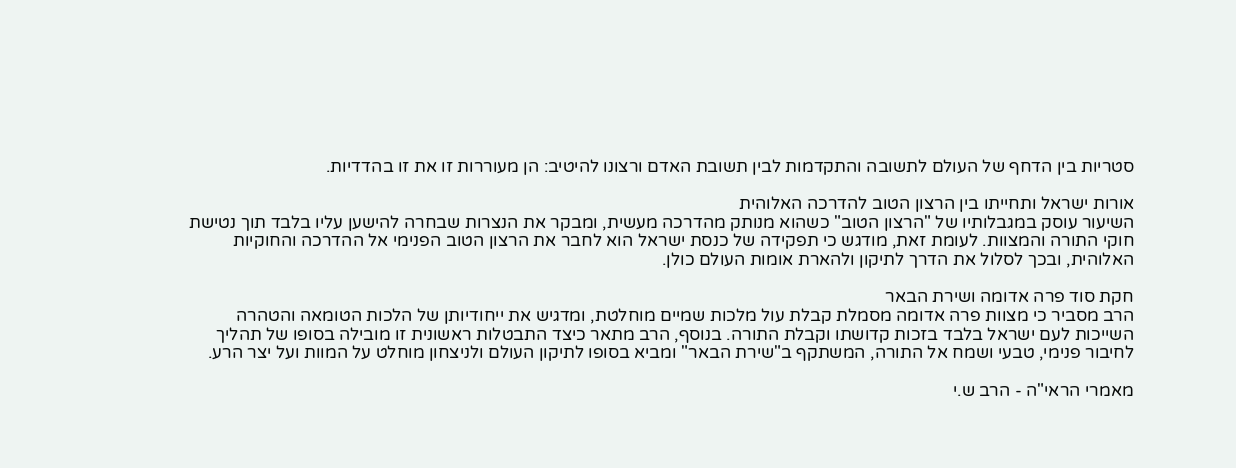סטריות בין הדחף של העולם לתשובה והתקדמות לבין תשובת האדם ורצונו להיטיב: הן מעוררות זו את זו בהדדיות.

אורות ישראל ותחייתו בין הרצון הטוב להדרכה האלוהית
השיעור עוסק במגבלותיו של "הרצון הטוב" כשהוא מנותק מהדרכה מעשית, ומבקר את הנצרות שבחרה להישען עליו בלבד תוך נטישת חוקי התורה והמצוות. לעומת זאת, מודגש כי תפקידה של כנסת ישראל הוא לחבר את הרצון הטוב הפנימי אל ההדרכה והחוקיות האלוהית, ובכך לסלול את הדרך לתיקון ולהארת אומות העולם כולן.

חקת סוד פרה אדומה ושירת הבאר
הרב מסביר כי מצוות פרה אדומה מסמלת קבלת עול מלכות שמיים מוחלטת, ומדגיש את ייחודיותן של הלכות הטומאה והטהרה השייכות לעם ישראל בלבד בזכות קדושתו וקבלת התורה. בנוסף, הרב מתאר כיצד התבטלות ראשונית זו מובילה בסופו של תהליך לחיבור פנימי, טבעי ושמח אל התורה, המשתקף ב"שירת הבאר" ומביא בסופו לתיקון העולם ולניצחון מוחלט על המוות ועל יצר הרע.

מאמרי הראי"ה - הרב ש.י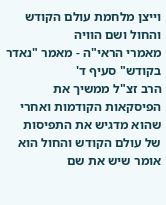וייצן מלחמת עולם הקודש והחול ושם הוויה
מאמרי הראי"ה - מאמר "נאדר בקודש" סעיף ד'
הרב זצ"ל ממשיך את הפיסקאות הקודמות ואחרי שהוא מדגיש את התפיסות של עולם הקודש והחול הוא אומר שיש את שם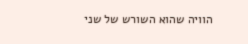הוויה שהוא השורש של שני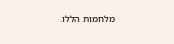מלחמות הללו.